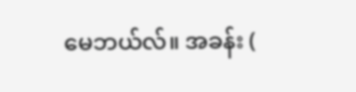မေဘယ်လ်။ အခန်း (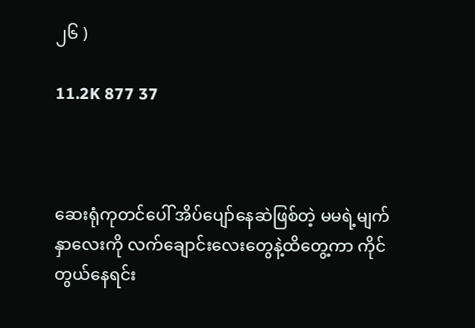၂၆ )

11.2K 877 37



ဆေးရုံကုတင်ပေါ် အိပ်ပျော်နေဆဲဖြစ်တဲ့ မမရဲ့မျက်နှာလေးကို လက်ချောင်းလေးတွေနဲ့ထိတွေ့ကာ ကိုင်တွယ်နေရင်း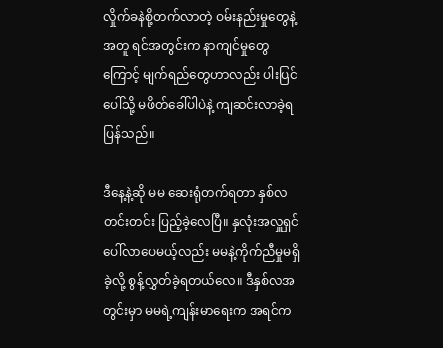လှိုက်ခနဲစို့တက်လာတဲ့ ဝမ်းနည်းမှုတွေနဲ့အတူ ရင်အတွင်းက နာကျင်မှုတွေကြောင့် မျက်ရည်တွေဟာလည်း ပါးပြင်ပေါ်သို့ မဖိတ်ခေါ်ပါပဲနဲ့ ကျဆင်းလာခဲ့ရပြန်သည်။

ဒီနေ့နဲ့ဆို မမ ဆေးရုံတက်ရတာ နှစ်လတင်းတင်း ပြည့်ခဲ့လေပြီ။ နှလုံးအလှူရှင် ပေါ်လာပေမယ့်လည်း မမနဲ့ကိုက်ညီမှုမရှိခဲ့လို့ စွန့်လွှတ်ခဲ့ရတယ်လေ။ ဒီနှစ်လအတွင်းမှာ မမရဲ့ကျန်းမာရေးက အရင်က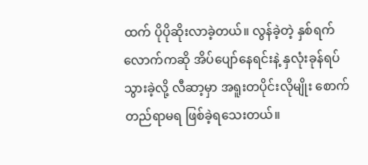ထက် ပိုပိုဆိုးလာခဲ့တယ်။ လွန်ခဲ့တဲ့ နှစ်ရက်လောက်ကဆို အိပ်ပျော်နေရင်းနဲ့ နှလုံးခုန်ရပ်သွားခဲ့လို့ လီဆာ့မှာ အရူးတပိုင်းလိုမျိုး စောက်တည်ရာမရ ဖြစ်ခဲ့ရသေးတယ်။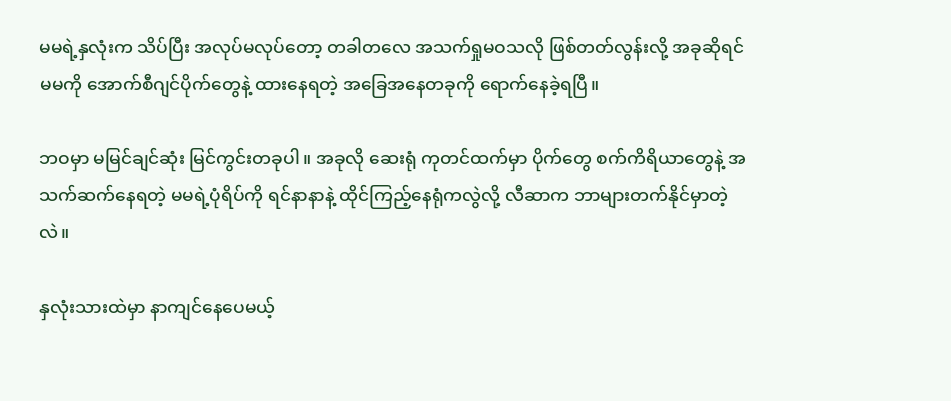မမရဲ့နှလုံးက သိပ်ပြီး အလုပ်မလုပ်တော့ တခါတလေ အသက်ရှုမဝသလို ဖြစ်တတ်လွန်းလို့ အခုဆိုရင် မမကို အောက်စီဂျင်ပိုက်တွေနဲ့ ထားနေရတဲ့ အခြေအနေတခုကို ရောက်နေခဲ့ရပြီ။

ဘဝမှာ မမြင်ချင်ဆုံး မြင်ကွင်းတခုပါ။ အခုလို ဆေးရုံ ကုတင်ထက်မှာ ပိုက်တွေ စက်ကိရိယာတွေနဲ့ အသက်ဆက်နေရတဲ့ မမရဲ့ပုံရိပ်ကို ရင်နာနာနဲ့ ထိုင်ကြည့်နေရုံကလွဲလို့ လီဆာက ဘာများတက်နိုင်မှာတဲ့လဲ။

နှလုံးသားထဲမှာ နာကျင်နေပေမယ့်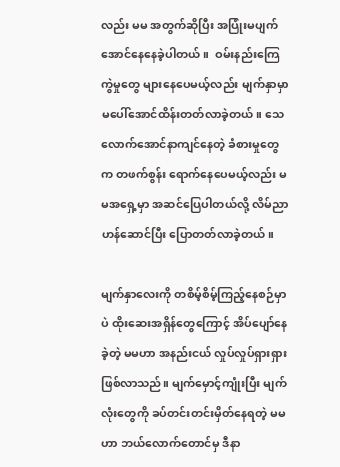လည်း မမ အတွက်ဆိုပြီး အပြုံးမပျက်အောင်နေနေခဲ့ပါတယ်။  ဝမ်းနည်းကြေကွဲမှုတွေ များနေပေမယ့်လည်း မျက်နှာမှာ မပေါ်အောင်ထိန်းတတ်လာခဲ့တယ်။ သေလောက်အောင်နာကျင်နေတဲ့ ခံစားမှုတွေက တဖက်စွန်း ရောက်နေပေမယ့်လည်း မမအရှေ့မှာ အဆင်ပြေပါတယ်လို့ လိမ်ညာဟန်ဆောင်ပြီး ပြောတတ်လာခဲ့တယ်။

မျက်နှာလေးကို တစိမ့်စိမ့်ကြည့်နေစဉ်မှာပဲ ထိုးဆေးအရှိန်တွေကြောင့် အိပ်ပျော်နေခဲ့တဲ့ မမဟာ အနည်းငယ် လှုပ်လှုပ်ရှားရှားဖြစ်လာသည်။ မျက်မှောင့်ကျုံးပြီး မျက်လုံးတွေကို ခပ်တင်းတင်းမှိတ်နေရတဲ့ မမဟာ ဘယ်လောက်တောင်မှ ဒီနာ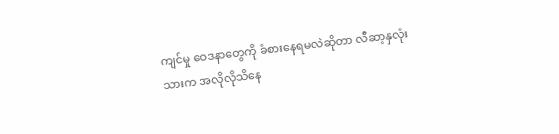ကျင်မှု ဝေဒနာတွေကို ခံစားနေရမလဲဆိုတာ လီဆာ့နှလုံးသားက အလိုလိုသိနေ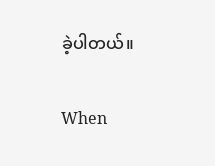ခဲ့ပါတယ်။

When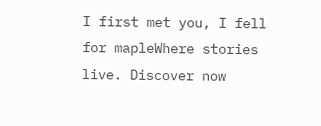I first met you, I fell for mapleWhere stories live. Discover now